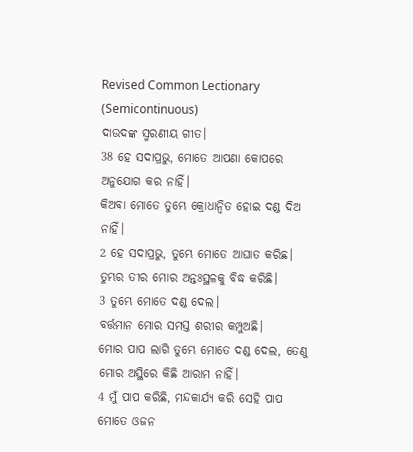Revised Common Lectionary (Semicontinuous)
ଦାଉଦଙ୍କ ସ୍ମରଣୀୟ ଗୀତ।
38 ହେ ସଦାପ୍ରଭୁ, ମୋତେ ଆପଣା କୋପରେ ଅନୁଯୋଗ କର ନାହିଁ।
କିଅବା ମୋତେ ତୁମ୍ଭେ କ୍ରୋଧାନ୍ୱିତ ହୋଇ ଦଣ୍ଡ ଦିଅ ନାହିଁ।
2 ହେ ସଦାପ୍ରଭୁ, ତୁମ୍ଭେ ମୋତେ ଆଘାତ କରିଛ।
ତୁମ୍ଭର ତୀର ମୋର ଅନ୍ତଃସ୍ଥଳକୁ ବିଦ୍ଧ କରିଛି।
3 ତୁମ୍ଭେ ମୋତେ ଦଣ୍ଡ ଦେଲ।
ବର୍ତ୍ତମାନ ମୋର ସମସ୍ତ ଶରୀର କମ୍ପୁଅଛି।
ମୋର ପାପ ଲାଗି ତୁମ୍ଭେ ମୋତେ ଦଣ୍ଡ ଦେଲ, ତେଣୁ ମୋର ଅସ୍ଥିରେ କିଛି ଆରାମ ନାହିଁ।
4 ମୁଁ ପାପ କରିଛି, ମନ୍ଦକାର୍ଯ୍ୟ କରି ସେହି ପାପ ମୋତେ ଓଜନ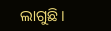ଲାଗୁଛି।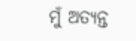ମୁଁ ଅତ୍ୟନ୍ତ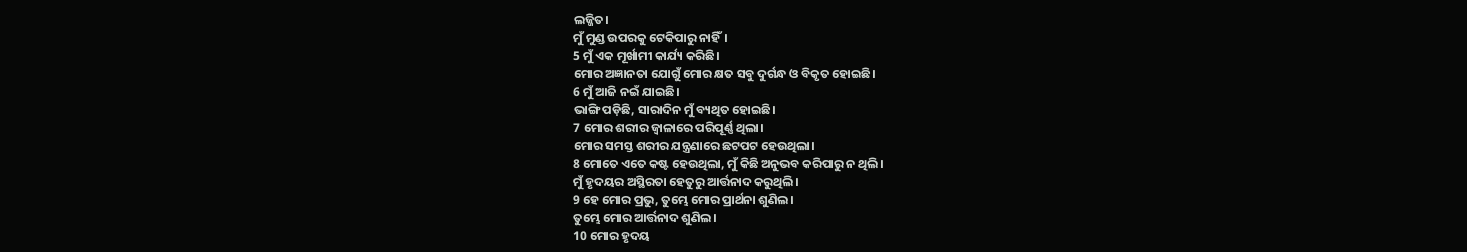ଲଜ୍ଜିତ।
ମୁଁ ମୁଣ୍ଡ ଉପରକୁ ଟେକିପାରୁ ନାହିଁ।
5 ମୁଁ ଏକ ମୂର୍ଖାମୀ କାର୍ଯ୍ୟ କରିଛି।
ମୋର ଅଜ୍ଞାନତା ଯୋଗୁଁ ମୋର କ୍ଷତ ସବୁ ଦୁର୍ଗନ୍ଧ ଓ ବିକୃତ ହୋଇଛି।
6 ମୁଁ ଆଜି ନଇଁ ଯାଇଛି।
ଭାଙ୍ଗି ପଡ଼ିଛି, ସାରାଦିନ ମୁଁ ବ୍ୟଥିତ ହୋଇଛି।
7 ମୋର ଶରୀର ଜ୍ୱାଳାରେ ପରିପୂର୍ଣ୍ଣ ଥିଲା।
ମୋର ସମସ୍ତ ଶରୀର ଯନ୍ତ୍ରଣାରେ ଛଟପଟ ହେଉଥିଲା।
8 ମୋତେ ଏତେ କଷ୍ଟ ହେଉଥିଲା, ମୁଁ କିଛି ଅନୁଭବ କରିପାରୁ ନ ଥିଲି।
ମୁଁ ହୃଦୟର ଅସ୍ଥିରତା ହେତୁରୁ ଆର୍ତ୍ତନାଦ କରୁଥିଲି।
9 ହେ ମୋର ପ୍ରଭୁ, ତୁମ୍ଭେ ମୋର ପ୍ରାର୍ଥନା ଶୁଣିଲ।
ତୁମ୍ଭେ ମୋର ଆର୍ତ୍ତନାଦ ଶୁଣିଲ।
10 ମୋର ହୃଦୟ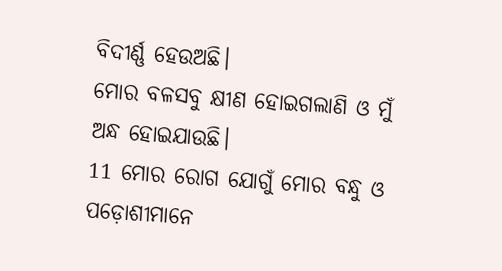ବିଦୀର୍ଣ୍ଣ ହେଉଅଛି।
ମୋର ବଳସବୁ କ୍ଷୀଣ ହୋଇଗଲାଣି ଓ ମୁଁ ଅନ୍ଧ ହୋଇଯାଉଛି।
11 ମୋର ରୋଗ ଯୋଗୁଁ ମୋର ବନ୍ଧୁ ଓ ପଡ଼ୋଶୀମାନେ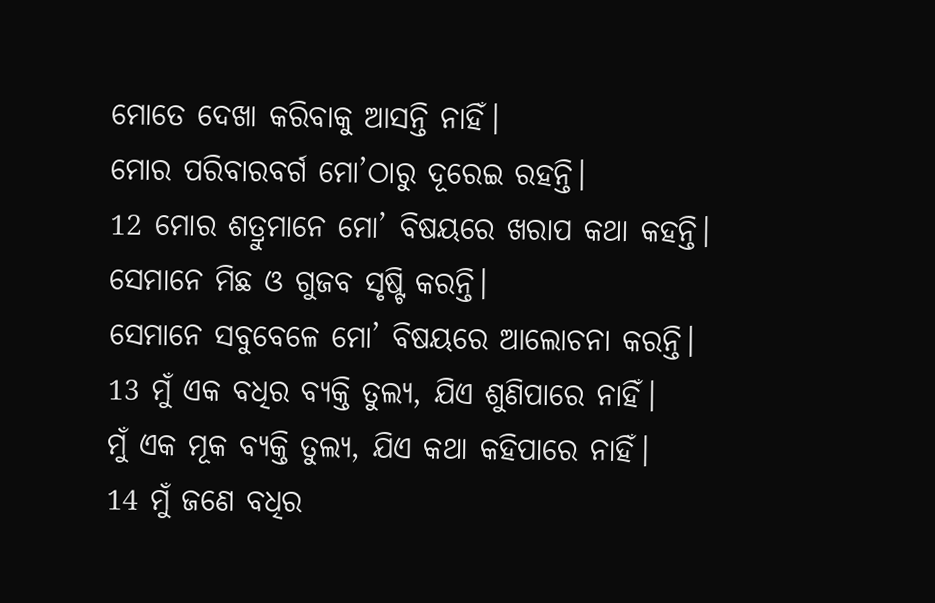ମୋତେ ଦେଖା କରିବାକୁ ଆସନ୍ତି ନାହିଁ।
ମୋର ପରିବାରବର୍ଗ ମୋ’ଠାରୁ ଦୂରେଇ ରହନ୍ତି।
12 ମୋର ଶତ୍ରୁମାନେ ମୋ’ ବିଷୟରେ ଖରାପ କଥା କହନ୍ତି।
ସେମାନେ ମିଛ ଓ ଗୁଜବ ସୃଷ୍ଟି କରନ୍ତି।
ସେମାନେ ସବୁବେଳେ ମୋ’ ବିଷୟରେ ଆଲୋଚନା କରନ୍ତି।
13 ମୁଁ ଏକ ବଧିର ବ୍ୟକ୍ତି ତୁଲ୍ୟ, ଯିଏ ଶୁଣିପାରେ ନାହିଁ।
ମୁଁ ଏକ ମୂକ ବ୍ୟକ୍ତି ତୁଲ୍ୟ, ଯିଏ କଥା କହିପାରେ ନାହିଁ।
14 ମୁଁ ଜଣେ ବଧିର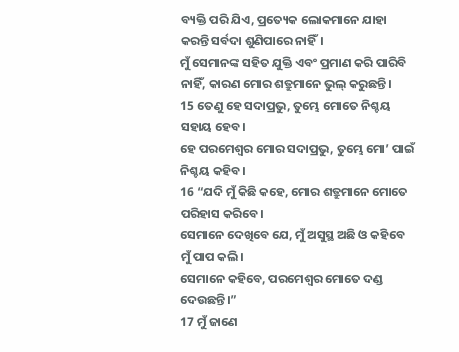ବ୍ୟକ୍ତି ପରି ଯିଏ, ପ୍ରତ୍ୟେକ ଲୋକମାନେ ଯାହା କରନ୍ତି ସର୍ବଦା ଶୁଣିପାରେ ନାହିଁ।
ମୁଁ ସେମାନଙ୍କ ସହିତ ଯୁକ୍ତି ଏବଂ ପ୍ରମାଣ କରି ପାରିବି ନାହିଁ, କାରଣ ମୋର ଶତ୍ରୁମାନେ ଭୁଲ୍ କରୁଛନ୍ତି।
15 ତେଣୁ ହେ ସଦାପ୍ରଭୁ, ତୁମ୍ଭେ ମୋତେ ନିଶ୍ଚୟ ସହାୟ ହେବ।
ହେ ପରମେଶ୍ୱର ମୋର ସଦାପ୍ରଭୁ, ତୁମ୍ଭେ ମୋ’ ପାଇଁ ନିଶ୍ଚୟ କହିବ।
16 “ଯଦି ମୁଁ କିଛି କହେ, ମୋର ଶତ୍ରୁମାନେ ମୋତେ ପରିହାସ କରିବେ।
ସେମାନେ ଦେଖିବେ ଯେ, ମୁଁ ଅସୁସ୍ଥ ଅଛି ଓ କହିବେ ମୁଁ ପାପ କଲି।
ସେମାନେ କହିବେ, ପରମେଶ୍ୱର ମୋତେ ଦଣ୍ଡ ଦେଉଛନ୍ତି।”
17 ମୁଁ ଜାଣେ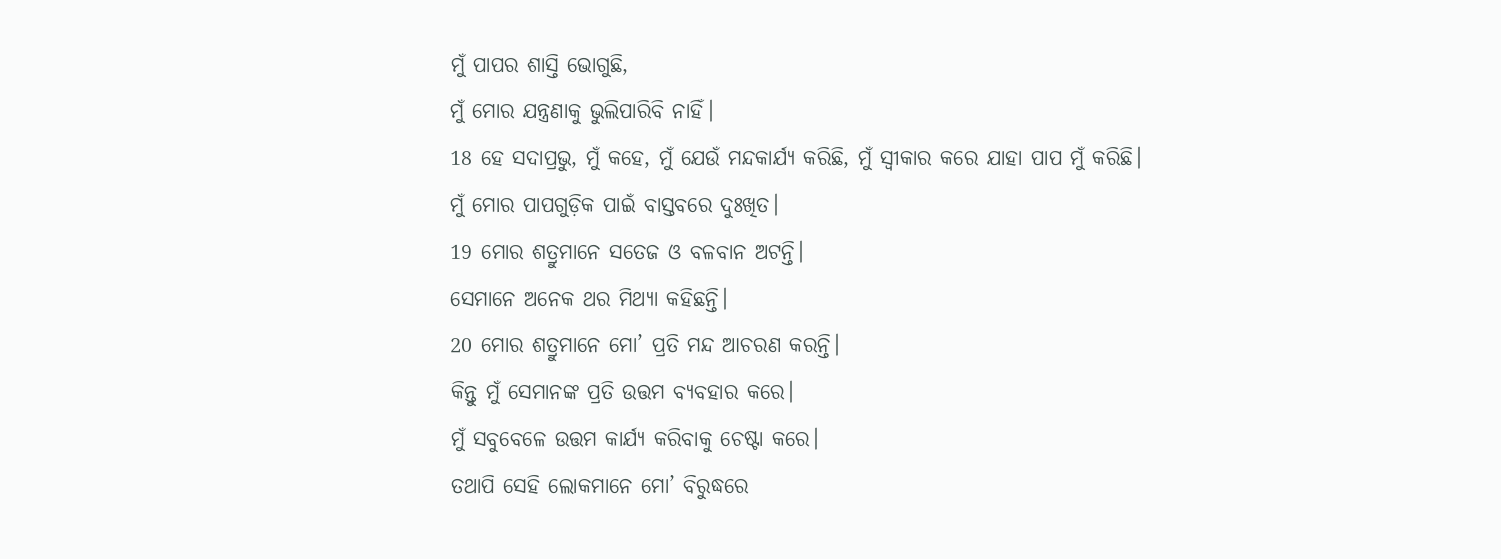ମୁଁ ପାପର ଶାସ୍ତି ଭୋଗୁଛି,
ମୁଁ ମୋର ଯନ୍ତ୍ରଣାକୁ ଭୁଲିପାରିବି ନାହିଁ।
18 ହେ ସଦାପ୍ରଭୁ, ମୁଁ କହେ, ମୁଁ ଯେଉଁ ମନ୍ଦକାର୍ଯ୍ୟ କରିଛି, ମୁଁ ସ୍ୱୀକାର କରେ ଯାହା ପାପ ମୁଁ କରିଛି।
ମୁଁ ମୋର ପାପଗୁଡ଼ିକ ପାଇଁ ବାସ୍ତବରେ ଦୁଃଖିତ।
19 ମୋର ଶତ୍ରୁମାନେ ସତେଜ ଓ ବଳବାନ ଅଟନ୍ତି।
ସେମାନେ ଅନେକ ଥର ମିଥ୍ୟା କହିଛନ୍ତି।
20 ମୋର ଶତ୍ରୁମାନେ ମୋ’ ପ୍ରତି ମନ୍ଦ ଆଚରଣ କରନ୍ତି।
କିନ୍ତୁ ମୁଁ ସେମାନଙ୍କ ପ୍ରତି ଉତ୍ତମ ବ୍ୟବହାର କରେ।
ମୁଁ ସବୁବେଳେ ଉତ୍ତମ କାର୍ଯ୍ୟ କରିବାକୁ ଚେଷ୍ଟା କରେ।
ତଥାପି ସେହି ଲୋକମାନେ ମୋ’ ବିରୁଦ୍ଧରେ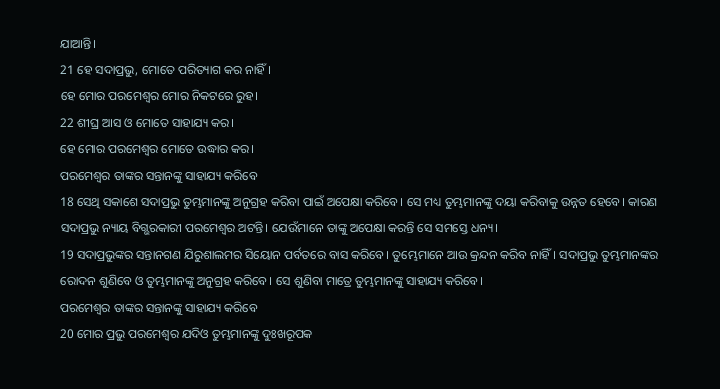ଯାଆନ୍ତି।
21 ହେ ସଦାପ୍ରଭୁ, ମୋତେ ପରିତ୍ୟାଗ କର ନାହିଁ।
ହେ ମୋର ପରମେଶ୍ୱର ମୋର ନିକଟରେ ରୁହ।
22 ଶୀଘ୍ର ଆସ ଓ ମୋତେ ସାହାଯ୍ୟ କର।
ହେ ମୋର ପରମେଶ୍ୱର ମୋତେ ଉଦ୍ଧାର କର।
ପରମେଶ୍ୱର ତାଙ୍କର ସନ୍ତାନଙ୍କୁ ସାହାଯ୍ୟ କରିବେ
18 ସେଥି ସକାଶେ ସଦାପ୍ରଭୁ ତୁମ୍ଭମାନଙ୍କୁ ଅନୁଗ୍ରହ କରିବା ପାଇଁ ଅପେକ୍ଷା କରିବେ। ସେ ମଧ୍ୟ ତୁମ୍ଭମାନଙ୍କୁ ଦୟା କରିବାକୁ ଉନ୍ନତ ହେବେ। କାରଣ ସଦାପ୍ରଭୁ ନ୍ୟାୟ ବିଗ୍ଭରକାରୀ ପରମେଶ୍ୱର ଅଟନ୍ତି। ଯେଉଁମାନେ ତାଙ୍କୁ ଅପେକ୍ଷା କରନ୍ତି ସେ ସମସ୍ତେ ଧନ୍ୟ।
19 ସଦାପ୍ରଭୁଙ୍କର ସନ୍ତାନଗଣ ଯିରୁଶାଲମର ସିୟୋନ ପର୍ବତରେ ବାସ କରିବେ। ତୁମ୍ଭେମାନେ ଆଉ କ୍ରନ୍ଦନ କରିବ ନାହିଁ। ସଦାପ୍ରଭୁ ତୁମ୍ଭମାନଙ୍କର ରୋଦନ ଶୁଣିବେ ଓ ତୁମ୍ଭମାନଙ୍କୁ ଅନୁଗ୍ରହ କରିବେ। ସେ ଶୁଣିବା ମାତ୍ରେ ତୁମ୍ଭମାନଙ୍କୁ ସାହାଯ୍ୟ କରିବେ।
ପରମେଶ୍ୱର ତାଙ୍କର ସନ୍ତାନଙ୍କୁ ସାହାଯ୍ୟ କରିବେ
20 ମୋର ପ୍ରଭୁ ପରମେଶ୍ୱର ଯଦିଓ ତୁମ୍ଭମାନଙ୍କୁ ଦୁଃଖରୂପକ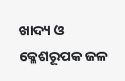ଖାଦ୍ୟ ଓ କ୍ଳେଶରୂପକ ଜଳ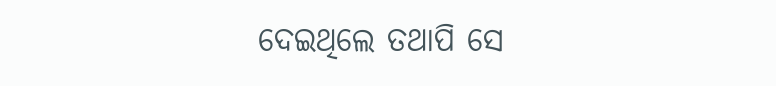ଦେଇଥିଲେ ତଥାପି ସେ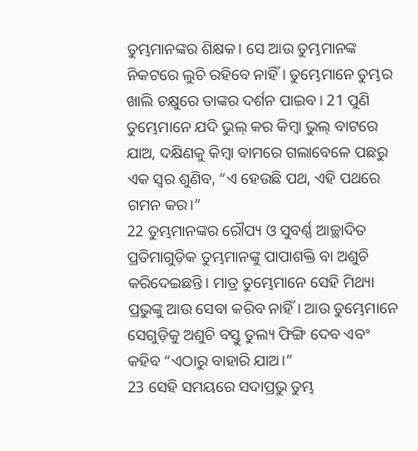ତୁମ୍ଭମାନଙ୍କର ଶିକ୍ଷକ। ସେ ଆଉ ତୁମ୍ଭମାନଙ୍କ ନିକଟରେ ଲୁଚି ରହିବେ ନାହିଁ। ତୁମ୍ଭେମାନେ ତୁମ୍ଭର ଖାଲି ଚକ୍ଷୁରେ ତାଙ୍କର ଦର୍ଶନ ପାଇବ। 21 ପୁଣି ତୁମ୍ଭେମାନେ ଯଦି ଭୁଲ୍ କର କିମ୍ବା ଭୁଲ୍ ବାଟରେ ଯାଅ, ଦକ୍ଷିଣକୁ କିମ୍ବା ବାମରେ ଗଲାବେଳେ ପଛରୁ ଏକ ସ୍ୱର ଶୁଣିବ, “ଏ ହେଉଛି ପଥ, ଏହି ପଥରେ ଗମନ କର।”
22 ତୁମ୍ଭମାନଙ୍କର ରୌପ୍ୟ ଓ ସୁବର୍ଣ୍ଣ ଆଚ୍ଛାଦିତ ପ୍ରତିମାଗୁଡ଼ିକ ତୁମ୍ଭମାନଙ୍କୁ ପାପାଶକ୍ତି ବା ଅଶୁଚି କରିଦେଇଛନ୍ତି। ମାତ୍ର ତୁମ୍ଭେମାନେ ସେହି ମିଥ୍ୟା ପ୍ରଭୁଙ୍କୁ ଆଉ ସେବା କରିବ ନାହିଁ। ଆଉ ତୁମ୍ଭେମାନେ ସେଗୁଡ଼ିକୁ ଅଶୁଚି ବସ୍ତୁ ତୁଲ୍ୟ ଫିଙ୍ଗି ଦେବ ଏବଂ କହିବ “ଏଠାରୁ ବାହାରି ଯାଅ।”
23 ସେହି ସମୟରେ ସଦାପ୍ରଭୁ ତୁମ୍ଭ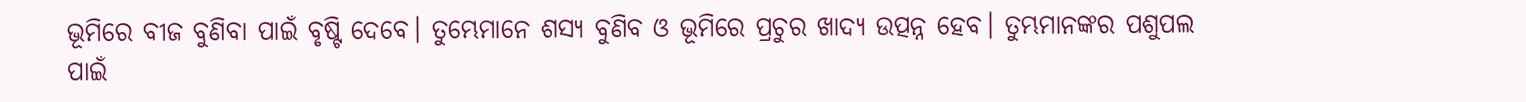ଭୂମିରେ ବୀଜ ବୁଣିବା ପାଇଁ ବୃଷ୍ଟି ଦେବେ। ତୁମ୍ଭେମାନେ ଶସ୍ୟ ବୁଣିବ ଓ ଭୂମିରେ ପ୍ରଚୁର ଖାଦ୍ୟ ଉତ୍ପନ୍ନ ହେବ। ତୁମ୍ଭମାନଙ୍କର ପଶୁପଲ ପାଇଁ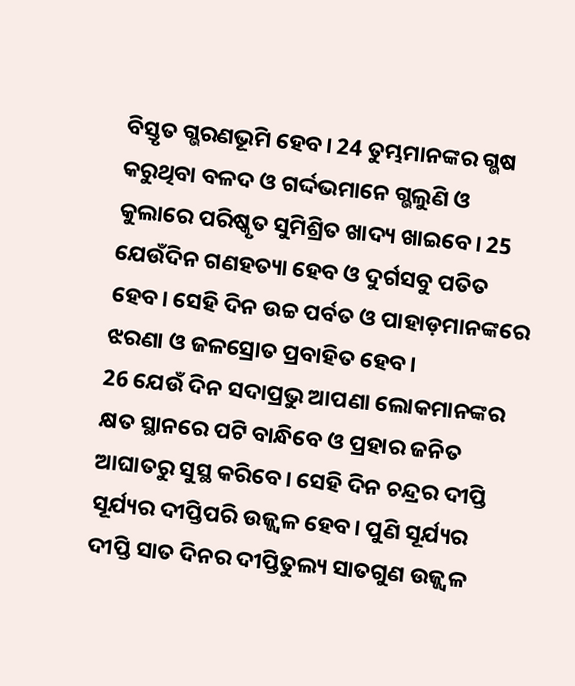ବିସ୍ତୃତ ଗ୍ଭରଣଭୂମି ହେବ। 24 ତୁମ୍ଭମାନଙ୍କର ଗ୍ଭଷ କରୁଥିବା ବଳଦ ଓ ଗର୍ଦ୍ଦଭମାନେ ଗ୍ଭଲୁଣି ଓ କୁଲାରେ ପରିଷ୍କୃତ ସୁମିଶ୍ରିତ ଖାଦ୍ୟ ଖାଇବେ। 25 ଯେଉଁଦିନ ଗଣହତ୍ୟା ହେବ ଓ ଦୁର୍ଗସବୁ ପତିତ ହେବ। ସେହି ଦିନ ଉଚ୍ଚ ପର୍ବତ ଓ ପାହାଡ଼ମାନଙ୍କରେ ଝରଣା ଓ ଜଳସ୍ରୋତ ପ୍ରବାହିତ ହେବ।
26 ଯେଉଁ ଦିନ ସଦାପ୍ରଭୁ ଆପଣା ଲୋକମାନଙ୍କର କ୍ଷତ ସ୍ଥାନରେ ପଟି ବାନ୍ଧିବେ ଓ ପ୍ରହାର ଜନିତ ଆଘାତରୁ ସୁସ୍ଥ କରିବେ। ସେହି ଦିନ ଚନ୍ଦ୍ରର ଦୀପ୍ତି ସୂର୍ଯ୍ୟର ଦୀପ୍ତିପରି ଉଜ୍ଜ୍ୱଳ ହେବ। ପୁଣି ସୂର୍ଯ୍ୟର ଦୀପ୍ତି ସାତ ଦିନର ଦୀପ୍ତିତୁଲ୍ୟ ସାତଗୁଣ ଉଜ୍ଜ୍ୱଳ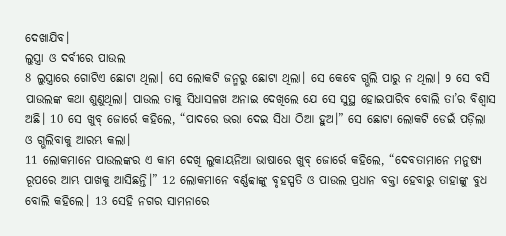ଦେଖାଯିବ।
ଲୁସ୍ତ୍ରା ଓ ଦର୍ବୀରେ ପାଉଲ
8 ଲୁସ୍ତ୍ରାରେ ଗୋଟିଏ ଛୋଟା ଥିଲା। ସେ ଲୋକଟି ଜନ୍ମରୁ ଛୋଟା ଥିଲା। ସେ କେବେ ଗ୍ଭଲି ପାରୁ ନ ଥିଲା। 9 ସେ ବସି ପାଉଲଙ୍କ କଥା ଶୁଣୁଥିଲା। ପାଉଲ ତାକୁ ସିଧାସଳଖ ଅନାଇ ଦେଖିଲେ ଯେ ସେ ସୁସ୍ଥ ହୋଇପାରିବ ବୋଲି ତା’ର ବିଶ୍ୱାସ ଅଛି। 10 ସେ ଖୁବ୍ ଜୋର୍ରେ କହିଲେ, “ପାଦରେ ଭରା ଦେଇ ସିଧା ଠିଆ ହୁଅ।” ସେ ଛୋଟା ଲୋକଟି ଡେଇଁ ପଡ଼ିଲା ଓ ଗ୍ଭଲିବାକୁ ଆରମ୍ଭ କଲା।
11 ଲୋକମାନେ ପାଉଲଙ୍କର ଏ କାମ ଦେଖି ଲୁକାୟନିଆ ଭାଷାରେ ଖୁବ୍ ଜୋର୍ରେ କହିଲେ, “ଦେବତାମାନେ ମନୁଷ୍ୟ ରୂପରେ ଆମ୍ଭ ପାଖକୁ ଆସିଛନ୍ତି।” 12 ଲୋକମାନେ ବର୍ଣ୍ଣବ୍ବାଙ୍କୁ ବୃହସ୍ପତି ଓ ପାଉଲ ପ୍ରଧାନ ବକ୍ତା ହେବାରୁ ତାହାଙ୍କୁ ବୁଧ ବୋଲି କହିଲେ। 13 ସେହି ନଗର ସାମନାରେ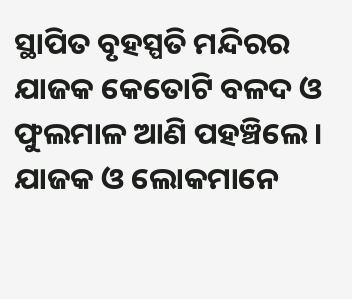ସ୍ଥାପିତ ବୃହସ୍ପତି ମନ୍ଦିରର ଯାଜକ କେତୋଟି ବଳଦ ଓ ଫୁଲମାଳ ଆଣି ପହଞ୍ଚିଲେ। ଯାଜକ ଓ ଲୋକମାନେ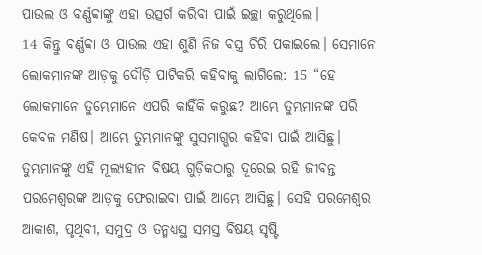ପାଉଲ ଓ ବର୍ଣ୍ଣବ୍ବାଙ୍କୁ ଏହା ଉତ୍ସର୍ଗ କରିବା ପାଇଁ ଇଚ୍ଛା କରୁଥିଲେ।
14 କିନ୍ତୁ ବର୍ଣ୍ଣବ୍ବା ଓ ପାଉଲ ଏହା ଶୁଣି ନିଜ ବସ୍ତ୍ର ଚିରି ପକାଇଲେ। ସେମାନେ ଲୋକମାନଙ୍କ ଆଡ଼କୁ ଦୌଡ଼ି ପାଟିକରି କହିବାକୁ ଲାଗିଲେ: 15 “ହେ ଲୋକମାନେ ତୁମ୍ଭେମାନେ ଏପରି କାହିଁକି କରୁଛ? ଆମ୍ଭେ ତୁମ୍ଭମାନଙ୍କ ପରି କେବଳ ମଣିଷ। ଆମ୍ଭେ ତୁମ୍ଭମାନଙ୍କୁ ସୁସମାଗ୍ଭର କହିବା ପାଇଁ ଆସିଛୁ। ତୁମ୍ଭମାନଙ୍କୁ ଏହି ମୂଲ୍ୟହୀନ ବିଷୟ ଗୁଡ଼ିକଠାରୁ ଦୂରେଇ ରହି ଜୀବନ୍ତ ପରମେଶ୍ୱରଙ୍କ ଆଡ଼କୁ ଫେରାଇବା ପାଇଁ ଆମ୍ଭେ ଆସିଛୁ। ସେହି ପରମେଶ୍ୱର ଆକାଶ, ପୃଥିବୀ, ସମୁଦ୍ର ଓ ତନ୍ମଧ୍ୟସ୍ଥ ସମସ୍ତ ବିଷୟ ସୃଷ୍ଟି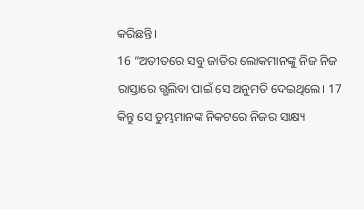କରିଛନ୍ତି।
16 “ଅତୀତରେ ସବୁ ଜାତିର ଲୋକମାନଙ୍କୁ ନିଜ ନିଜ ରାସ୍ତାରେ ଗ୍ଭଲିବା ପାଇଁ ସେ ଅନୁମତି ଦେଇଥିଲେ। 17 କିନ୍ତୁ ସେ ତୁମ୍ଭମାନଙ୍କ ନିକଟରେ ନିଜର ସାକ୍ଷ୍ୟ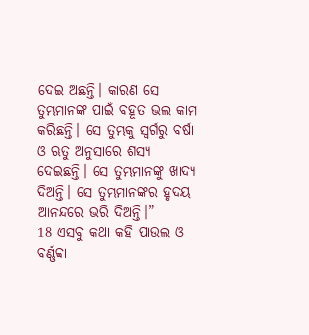ଦେଇ ଅଛନ୍ତି। କାରଣ ସେ ତୁମ୍ଭମାନଙ୍କ ପାଇଁ ବହୂତ ଭଲ କାମ କରିଛନ୍ତି। ସେ ତୁମ୍ଭକୁ ସ୍ୱର୍ଗରୁ ବର୍ଷା ଓ ଋତୁ ଅନୁସାରେ ଶସ୍ୟ ଦେଇଛନ୍ତି। ସେ ତୁମ୍ଭମାନଙ୍କୁ ଖାଦ୍ୟ ଦିଅନ୍ତି। ସେ ତୁମ୍ଭମାନଙ୍କର ହୃଦୟ ଆନନ୍ଦରେ ଭରି ଦିଅନ୍ତି।”
18 ଏସବୁ କଥା କହି ପାଉଲ ଓ ବର୍ଣ୍ଣବ୍ବା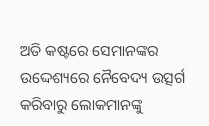ଅତି କଷ୍ଟରେ ସେମାନଙ୍କର ଉଦ୍ଦେଶ୍ୟରେ ନୈବେଦ୍ୟ ଉତ୍ସର୍ଗ କରିବାରୁ ଲୋକମାନଙ୍କୁ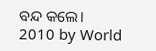ବନ୍ଦ କଲେ।
2010 by World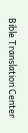Bible Translation Center